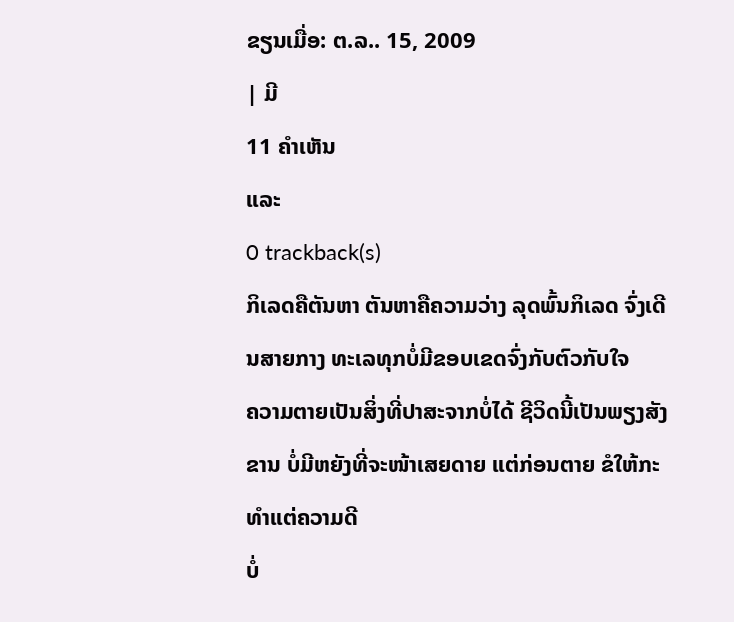ຂຽນເມື່ອ: ຕ.ລ.. 15, 2009
| ມີ
11 ຄຳເຫັນ
ແລະ
0 trackback(s)
ກິເລດຄືຕັນຫາ ຕັນຫາຄືຄວາມວ່າງ ລຸດພົ້ນກິເລດ ຈົ່ງເດີນສາຍກາງ ທະເລທຸກບໍ່ມີຂອບເຂດຈົ່ງກັບຕົວກັບໃຈ
ຄວາມຕາຍເປັນສິ່ງທີ່ປາສະຈາກບໍ່ໄດ້ ຊີວິດນີ້ເປັນພຽງສັງຂານ ບໍ່ມີຫຍັງທີ່ຈະໜ້າເສຍດາຍ ແຕ່ກ່ອນຕາຍ ຂໍໃຫ້ກະທຳແຕ່ຄວາມດີ
ບໍ່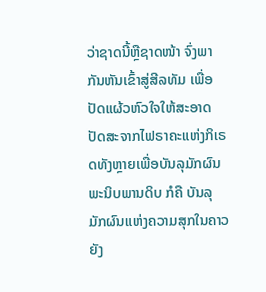ວ່າຊາດນີ້ຫຼືຊາດໜ້າ ຈົ່ງພາກັນຫັນເຂົ້າສູ່ສີລທັມ ເພື່ອປັດແຜ້ວຫົວໃຈໃຫ້ສະອາດ ປັດສະຈາກໄຟຣາຄະແຫ່ງກິເຣດທັງຫຼາຍເພື່ອບັນລຸມັກຜົນ ພະນິບພານດິບ ກໍຄື ບັນລຸມັກຜົນແຫ່ງຄວາມສຸກໃນຄາວຍັງ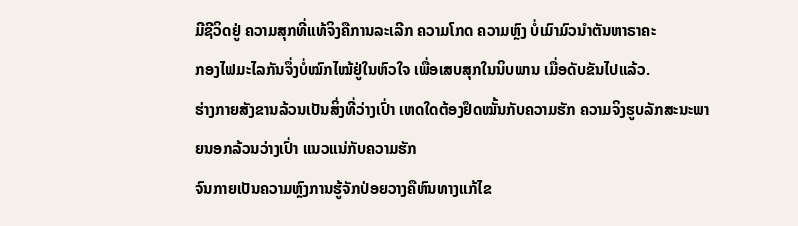ມີຊີວິດຢູ່ ຄວາມສຸກທີ່ແທ້ຈິງຄືການລະເລີກ ຄວາມໂກດ ຄວາມຫຼົງ ບໍ່ເມົາມົວນຳຕັນຫາຣາຄະ
ກອງໄຟມະໄລກັນຈຶ່ງບໍ່ໝົກໄໝ້ຢູ່ໃນຫົວໃຈ ເພື່ອເສບສຸກໃນນິບພານ ເມື່ອດັບຂັນໄປແລ້ວ.
ຮ່າງກາຍສັງຂານລ້ວນເປັນສິ່ງທີ່ວ່າງເປົ່າ ເຫດໃດຕ້ອງຢຶດໝັ້ນກັບຄວາມຮັກ ຄວາມຈິງຮູບລັກສະນະພາຍນອກລ້ວນວ່າງເປົ່າ ແນວແນ່ກັບຄວາມຮັກ
ຈົນກາຍເປັນຄວາມຫຼົງການຮູ້ຈັກປ່ອຍວາງຄືຫົນທາງແກ້ໄຂ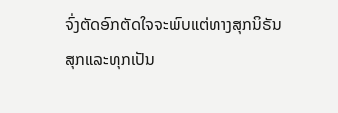ຈົ່ງຕັດອົກຕັດໃຈຈະພົບແຕ່ທາງສຸກນິຣັນ
ສຸກແລະທຸກເປັນ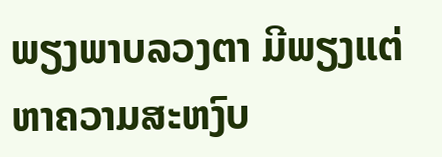ພຽງພາບລວງຕາ ມີພຽງແຕ່ຫາຄວາມສະຫງົບ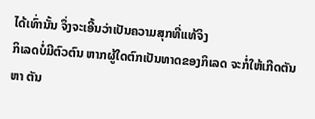ໄດ້ເທົ່ານັ້ນ ຈຶ່ງຈະເອີ້ນວ່າເປັນຄວາມສຸກທີ່ແທ້ຈິງ
ກິເລດບໍ່ມີຕົວຕົນ ຫາກຜູ້ໃດຕົກເປັນທາດຂອງກິເລດ ຈະກໍ່ໃຫ້ເກີດຕັນຫາ ຕັນ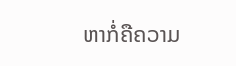ຫາກໍ່ຄືຄວາມ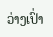ວ່າງເປົ່າ